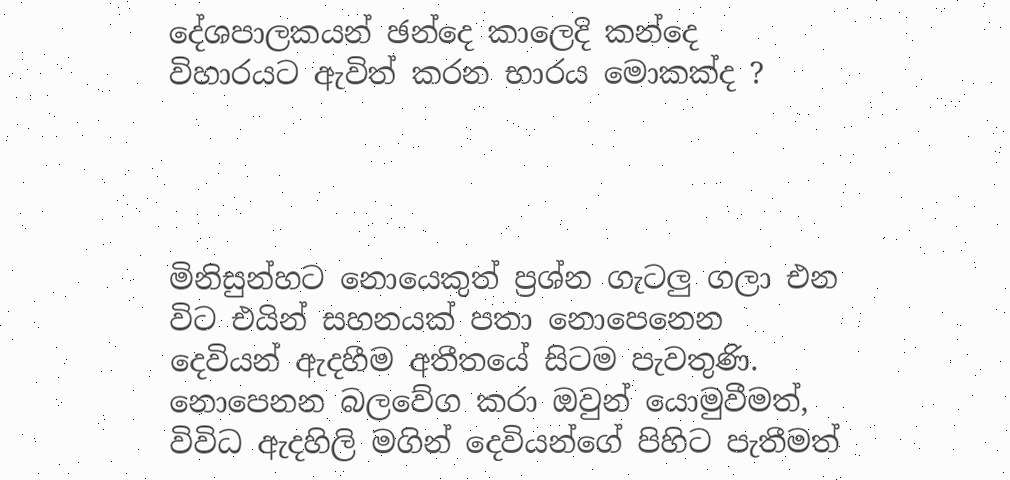දේශපාලකයන් ඡන්දෙ කාලෙදි කන්දෙ විහාරයට ඇවිත් කරන භාරය මොකක්ද ?




මිනිසුන්හට නොයෙකුත් ප්‍රශ්න ගැටලු ගලා එන විට එයින් සහනයක් පතා නොපෙනෙන දෙවියන් ඇදහීම අතීතයේ සිටම පැවතුණි. නොපෙනන බලවේග කරා ඔවුන් යොමුවීමත්, විවිධ ඇදහිලි මගින් දෙවියන්ගේ පිහිට පැතීමත්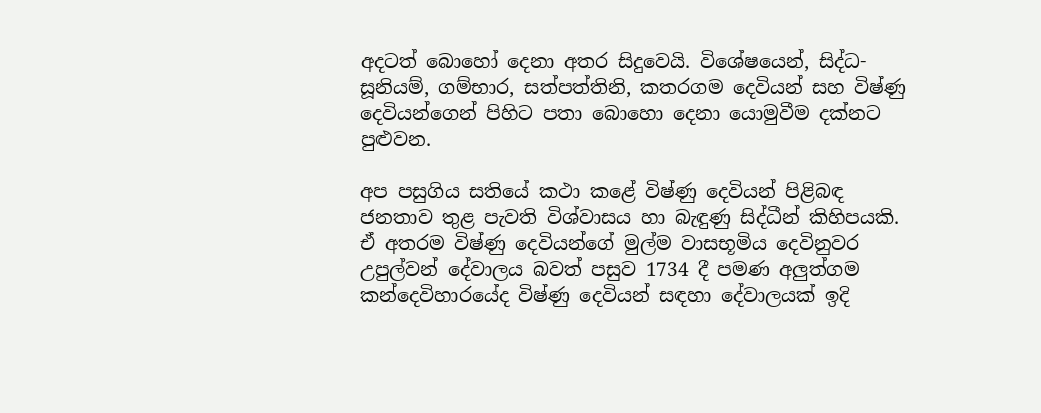අදටත් බොහෝ දෙනා අතර සිදුවෙයි. විශේෂයෙන්, සිද්ධ- සූනියම්, ගම්භාර, සත්පත්තිනි, කතරගම දෙවියන් සහ විෂ්ණු දෙවියන්ගෙන් පිහිට පතා බොහො දෙනා යොමුවීම දක්නට පුළුවන.

අප පසුගිය සතියේ කථා කළේ විෂ්ණු දෙවියන් පිළිබඳ ජනතාව තුළ පැවති විශ්වාසය හා බැඳුණු සිද්ධීන් කිහිපයකි. ඒ අතරම විෂ්ණු දෙවියන්ගේ මුල්ම වාසභූමිය දෙවිනුවර උපුල්වන් දේවාලය බවත් පසුව 1734 දී පමණ අලුත්ගම කන්දෙවිහාරයේද විෂ්ණු දෙවියන් සඳහා දේවාලයක් ඉදි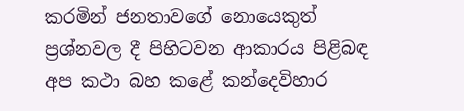කරමින් ජනතාවගේ නොයෙකුත් ප්‍රශ්නවල දී පිහිටවන ආකාරය පිළිබඳ අප කථා බහ කළේ කන්දෙවිහාර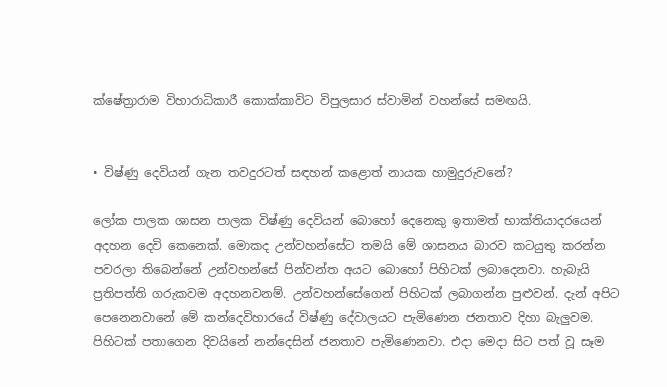ක්ෂේත්‍රාරාම විහාරාධිකාරී කොක්කාවිට විපුලසාර ස්වාමින් වහන්සේ සමඟයි.


• විෂ්ණු දෙවියන් ගැන තවදුරටත් සඳහන් කළොත් නායක හාමුදුරුවනේ?

ලෝක පාලක ශාසන පාලක විෂ්ණු දෙවියන් බොහෝ දෙනෙකු ඉතාමත් භාක්තියාදරයෙන් අදහන දෙවි කෙනෙක්. මොකද උන්වහන්සේට තමයි මේ ශාසනය බාරව කටයුතු කරන්න පවරලා තිබෙන්නේ උන්වහන්සේ පින්වන්ත අයට බොහෝ පිහිටක් ලබාදෙනවා. හැබැයි ප්‍රතිපත්ති ගරුකවම අදහනවනම්. උන්වහන්සේගෙන් පිහිටක් ලබාගන්න පුළුවන්. දැන් අපිට පෙනෙනවානේ මේ කන්දෙවිහාරයේ විෂ්ණු දේවාලයට පැමිණෙන ජනතාව දිහා බැලුවම. පිහිටක් පතාගෙන දිවයිනේ නන්දෙසින් ජනතාව පැමිණෙනවා. එද‌ා මෙද‌ා සිට පත් වූ සෑම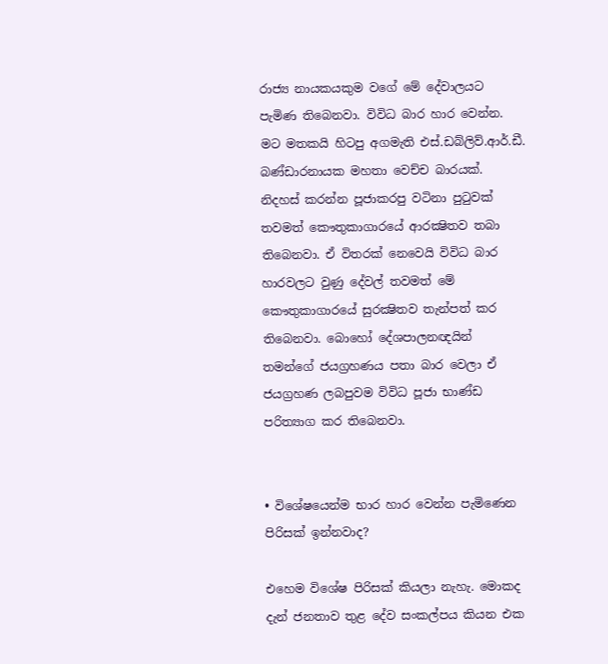රාජ්‍ය නායකයකුම වගේ මේ දේවාලයට පැමිණ තිබෙනවා. විවිධ බාර හාර වෙන්න. මට මතකයි හිටපු අගමැති එස්.ඩබ්ලිව්.ආර්.ඩී. බණ්ඩාරනායක මහතා වෙච්ච බාරයක්. නිදහස් කරන්න පූජාකරපු වටිනා පුටුවක් තවමත් කෞතුකාගාරයේ ආරක්‍ෂිතව තබා තිබෙනවා. ඒ විතරක් නෙවෙයි විවිධ බාර හාරවලට වුණු දේවල් තවමත් මේ කෞතුකාගාරයේ සුරක්‍ෂිතව තැන්පත් කර තිබෙනවා. බොහෝ දේශපාලනඥයින් තමන්ගේ ජයග්‍රහණය පතා බාර වෙලා ඒ ජයග්‍රහණ ලබපුවම විවිධ පූජා භාණ්ඩ පරිත්‍යාග කර තිබෙනවා.


• විශේෂයෙන්ම භාර හාර වෙන්න පැමිණෙන පිරිසක් ඉන්නවාද?

එහෙම විශේෂ පිරිසක් කියලා නැහැ. මොකද දැන් ජනතාව තුළ දේව සංකල්පය කියන එක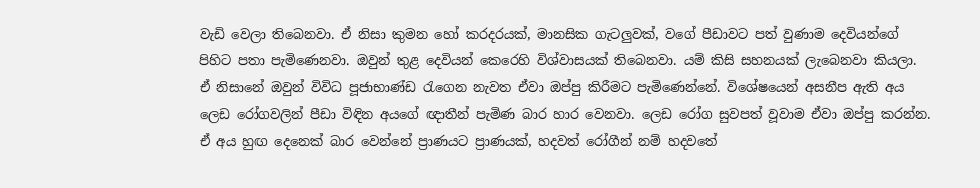වැඩි වෙලා තිබෙනවා. ඒ නිසා කුමන හෝ කරදරයක්, මානසික ගැටලුවක්, වගේ පීඩාවට පත් වුණාම දෙවියන්ගේ පිහිට පතා පැමිණෙනවා. ඔවුන් තුළ දෙවියන් කෙරෙහි විශ්වාසයක් තිබෙනවා. යම් කිසි සහනයක් ලැබෙනවා කියලා. ඒ නිසානේ ඔවුන් විවිධ පූජාභාණ්ඩ රැගෙන නැවත ඒවා ඔප්පු කිරීමට පැමිණෙන්නේ. විශේෂයෙන් අසනීප ඇති අය ලෙඩ රෝගවලින් පීඩා විඳින අයගේ ඥ‌ාතීන් පැමිණ බාර හාර වෙනවා. ලෙඩ රෝග සුවපත් වූවාම ඒවා ඔප්පු කරන්න. ඒ අය හුඟ දෙනෙක් බාර වෙන්නේ ප්‍රාණයට ප්‍රාණයක්, හදවත් රෝගීන් නම් හදවතේ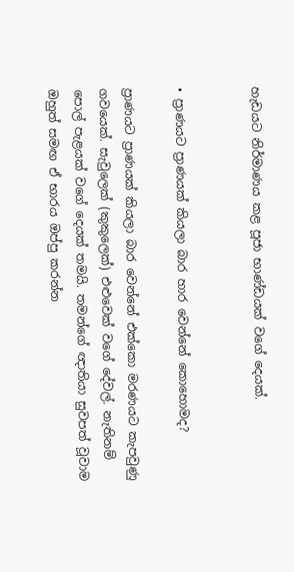හැඩයට නිර්මාණය කළ පූජා භාණ්ඩයක් වගේ දෙයක්.


• ප්‍රාණයට ප්‍රාණයක් කියලා බාර හාර වෙන්නේ කොහොමද?

ප්‍රාණයට ප්‍රාණයක් කියලා බාර වෙන්නේ එක්කො මරණයට කැපවුණු ගවයෙක්. සැවුලෙක් (කුකුලෙක්) එළුවෙක් වගේ දේවල්. නැතිනම් පොල් පැළයක් වගේ දෙයක් තමයි. තමන්ගේ ඥ‌ාතියා සුවපත් වූවාම ඔහුත් සමඟ ඒ භාරය ඔප්පු කරන්න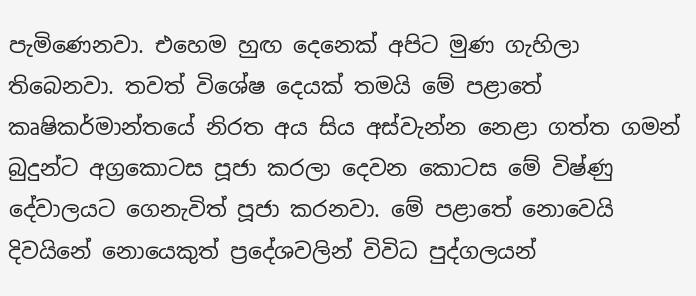පැමිණෙනවා. එහෙම හුඟ දෙනෙක් අපිට මුණ ගැහිලා තිබෙනවා. තවත් විශේෂ දෙයක් තමයි මේ පළාතේ කෘෂිකර්මාන්තයේ නිරත අය සිය අස්වැන්න නෙළා ගත්ත ගමන් බුදුන්ට අග්‍රකොටස පූජා කරලා දෙවන කොටස මේ විෂ්ණු දේවාලයට ගෙනැවිත් පූජා කරනවා. මේ පළාතේ නොවෙයි දිවයිනේ නොයෙකුත් ප්‍රදේශවලින් විවිධ පුද්ගලයන්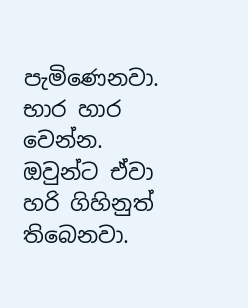පැමිණෙනවා. භාර හාර වෙන්න. ඔවුන්ට ඒවා හරි ගිහිනුත් තිබෙනවා.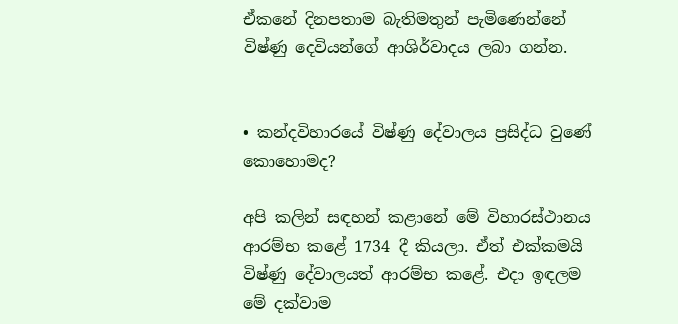ඒකනේ දිනපතාම බැතිමතුන් පැමිණෙන්නේ විෂ්ණු දෙවියන්ගේ ආශිර්වාදය ලබා ගන්න.


• කන්දවිහාරයේ විෂ්ණු දේවාලය ප්‍රසිද්ධ වුණේ කොහොමද?

අපි කලින් සඳහන් කළානේ මේ විහාරස්ථානය ආරම්භ කළේ 1734 දී කියලා. ඒත් එක්කමයි විෂ්ණු දේවාලයත් ආරම්භ කළේ. එද‌ා ඉඳලම මේ දක්වාම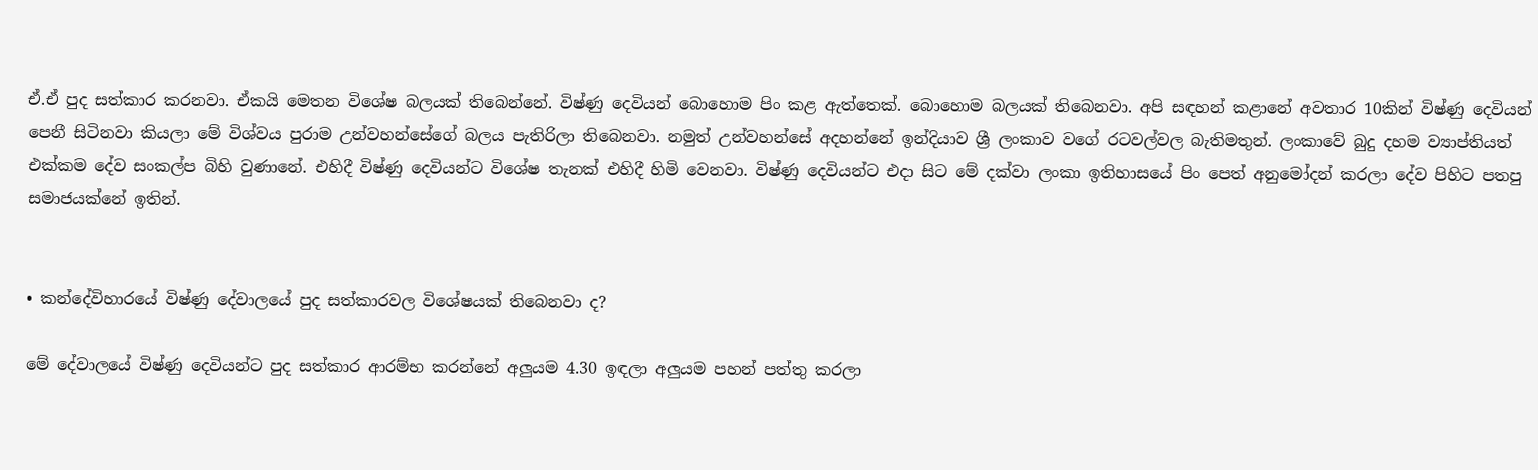ඒ.ඒ පුද සත්කාර කරනවා. ඒකයි මෙතන විශේෂ බලයක් තිබෙන්නේ. විෂ්ණු දෙවියන් බොහොම පිං කළ ඇත්තෙක්. බොහොම බලයක් තිබෙනවා. අපි සඳහන් කළානේ අවතාර 10කින් විෂ්ණු දෙවියන් පෙනී සිටිනවා කියලා මේ විශ්වය පුරාම උන්වහන්සේගේ බලය පැතිරිලා තිබෙනවා. නමුත් උන්වහන්සේ අදහන්නේ ඉන්දියාව ශ්‍රී ලංකාව වගේ රටවල්වල බැතිමතුන්. ලංකාවේ බුදු දහම ව්‍යාප්තියත් එක්කම දේව සංකල්ප බිහි වුණානේ. එහිදී විෂ්ණු දෙවියන්ට විශේෂ තැනක් එහිදී හිමි වෙනවා. විෂ්ණු දෙවියන්ට එද‌ා සිට මේ දක්වා ලංකා ඉතිහාසයේ පිං පෙත් අනුමෝදන් කරලා දේව පිහිට පතපු සමාජයක්නේ ඉතින්.


• කන්දේවිහාරයේ විෂ්ණු දේවාලයේ පුද සත්කාරවල විශේෂයක් තිබෙනවා ද?

මේ දේවාලයේ විෂ්ණු දෙවියන්ට පුද සත්කාර ආරම්භ කරන්නේ අලුයම 4.30 ඉඳලා අලුයම පහන් පත්තු කරලා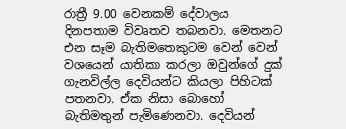රාත්‍රී 9.00 වෙනකම් දේවාලය දිනපතාම විවෘතව තබනවා. මෙතනට එන සෑම බැතිමතෙකුටම වෙන් වෙන් වශයෙන් යාතිකා කරලා ඔවුන්ගේ දුක් ගැනවිල්ල දෙවියන්ට කියලා පිහිටක් පතනවා. ඒක නිසා බොහෝ බැතිමතුන් පැමිණෙනවා. දෙවියන්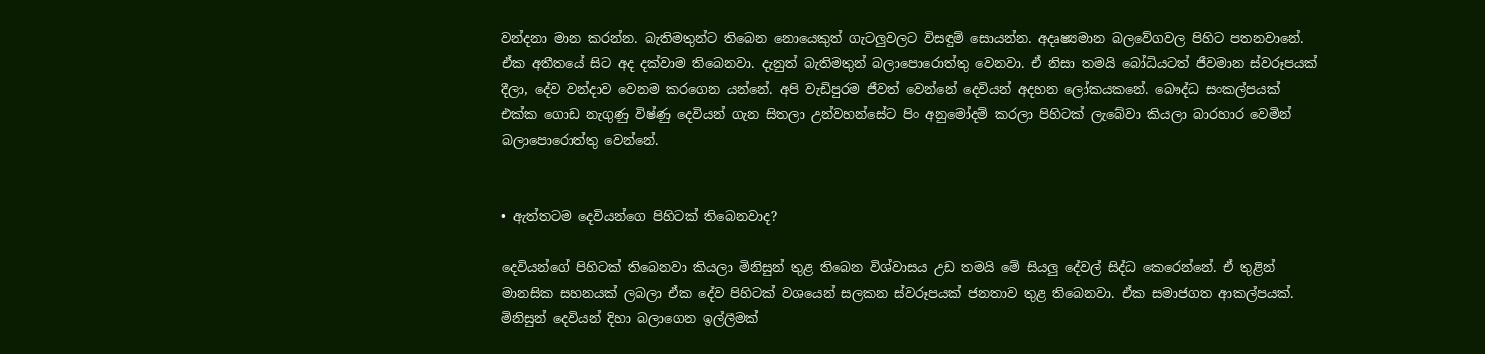වන්දනා මාන කරන්න. බැතිමතුන්ට තිබෙන නොයෙකුත් ගැටලුවලට විසඳුම් සොයන්න. අදෘෂ්‍යමාන බලවේගවල පිහිට පතනවානේ. ඒක අතීතයේ සිට අද දක්වාම තිබෙනවා. දැනුත් බැතිමතුන් බලාපොරොත්තු වෙනවා. ඒ නිසා තමයි බෝධියටත් ජීවමාන ස්වරූපයක් දීලා, දේව වන්ද‌ාව වෙනම කරගෙන යන්නේ. අපි වැඩිපුරම ජීවත් වෙන්නේ දෙවියන් අදහන ලෝකයකනේ. බෞද්ධ සංකල්පයක් එක්ක ගොඩ නැගුණු විෂ්ණු දෙවියන් ගැන සිතලා උන්වහන්සේට පිං අනුමෝදම් කරලා පිහිටක් ලැබේවා කියලා බාරහාර වෙමින් බලාපොරොත්තු වෙන්නේ.


• ඇත්තටම දෙවියන්ගෙ පිහිටක් තිබෙනවාද?

දෙවියන්ගේ පිහිටක් තිබෙනවා කියලා මිනිසුන් තුළ තිබෙන විශ්වාසය උඩ තමයි මේ සියලු දේවල් සිද්ධ කෙරෙන්නේ. ඒ තුළින් මානසික සහනයක් ලබලා ඒක දේව පිහිටක් වශයෙන් සලකන ස්වරූපයක් ජනතාව තුළ තිබෙනවා. ඒක සමාජගත ආකල්පයක්. මිනිසුන් දෙවියන් දිහා බලාගෙන ඉල්ලීමක්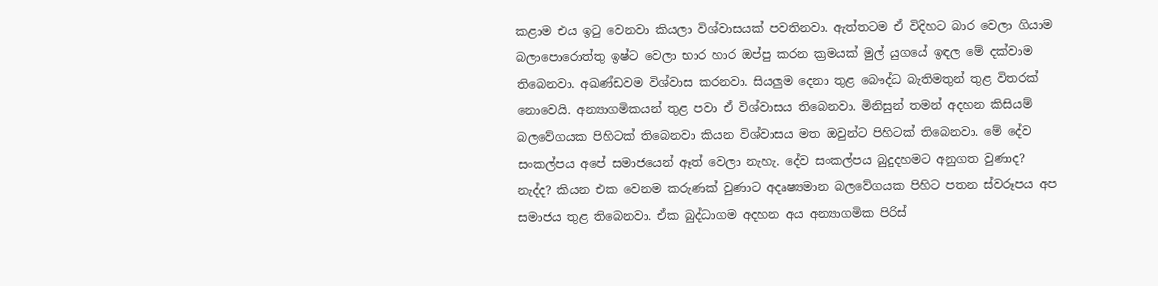කළාම එය ඉටු වෙනවා කියලා විශ්වාසයක් පවතිනවා. ඇත්තටම ඒ විදිහට බාර වෙලා ගියාම බලාපොරොත්තු ඉෂ්ට වෙලා භාර හාර ඔප්පු කරන ක්‍රමයක් මුල් යුගයේ ඉඳල මේ දක්වාම තිබෙනවා. අඛණ්ඩවම විශ්වාස කරනවා. සියලුම දෙනා තුළ බෞද්ධ බැතිමතුන් තුළ විතරක් නොවෙයි. අන්‍යාගමිකයන් තුළ පවා ඒ විශ්වාසය තිබෙනවා. මිනිසුන් තමන් අදහන කිසියම් බලවේගයක පිහිටක් තිබෙනවා කියන විශ්වාසය මත ඔවුන්ට පිහිටක් තිබෙනවා. මේ දේව සංකල්පය අපේ සමාජයෙන් ඈත් වෙලා නැහැ. දේව සංකල්පය බුදුදහමට අනුගත වුණාද? නැද්ද? කියන එක වෙනම කරුණක් වුණාට අදෘෂ්‍යමාන බලවේගයක පිහිට පතන ස්වරූපය අප සමාජය තුළ තිබෙනවා. ඒක බුද්ධාගම අදහන අය අන්‍යාගමික පිරිස්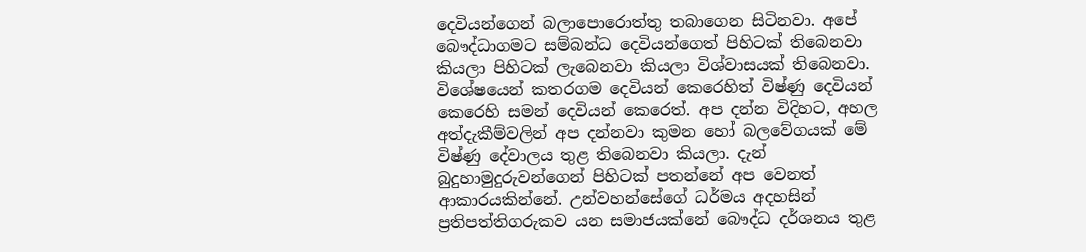දෙවියන්ගෙන් බලාපොරොත්තු තබාගෙන සිටිනවා. අපේ බෞද්ධාගමට සම්බන්ධ දෙවියන්ගෙත් පිහිටක් තිබෙනවා කියලා පිහිටක් ලැබෙනවා කියලා විශ්වාසයක් තිබෙනවා. විශේෂයෙන් කතරගම දෙවියන් කෙරෙහිත් විෂ්ණු දෙවියන් කෙරෙහි සමන් දෙවියන් කෙරෙත්. අප දන්න විදිහට, අහල අත්දැකීම්වලින් අප දන්නවා කුමන හෝ බලවේගයක් මේ විෂ්ණු දේවාලය තුළ තිබෙනවා කියලා. දැන් බුදුහාමුදුරුවන්ගෙන් පිහිටක් පතන්නේ අප වෙනත් ආකාරයකින්නේ. උන්වහන්සේගේ ධර්මය අදහසින් ප්‍රතිපත්තිගරුකව යන සමාජයක්නේ බෞද්ධ දර්ශනය තුළ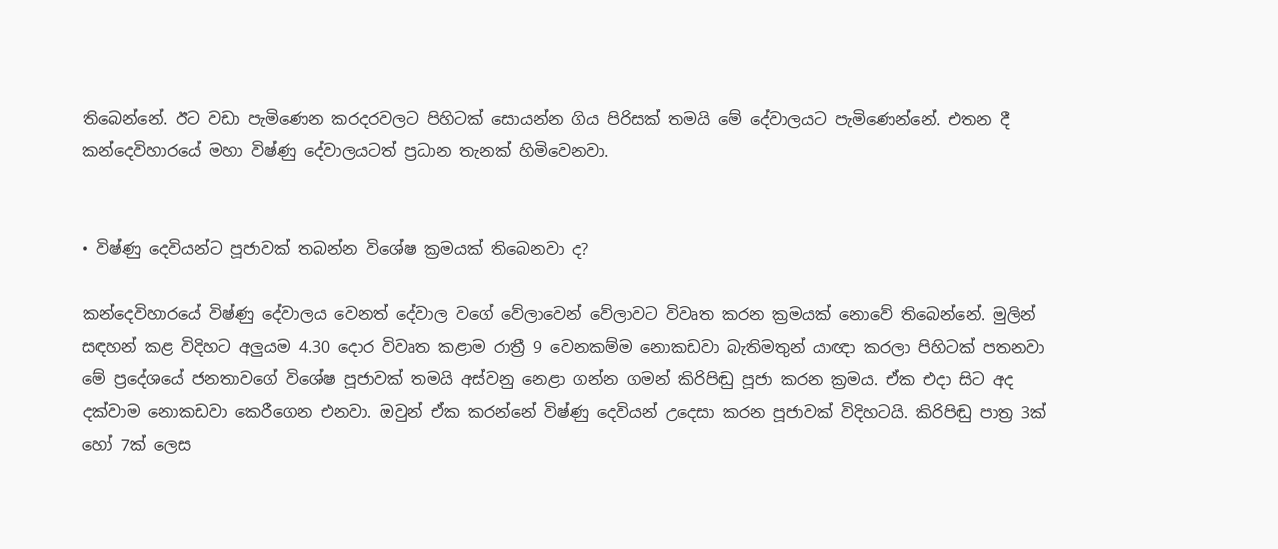තිබෙන්නේ. ඊට වඩා පැමිණෙන කරදරවලට පිහිටක් සොයන්න ගිය පිරිසක් තමයි මේ දේවාලයට පැමිණෙන්නේ. එතන දී කන්දෙවිහාරයේ මහා විෂ්ණු දේවාලයටත් ප්‍රධාන තැනක් හිමිවෙනවා.


• විෂ්ණු දෙවියන්ට පූජාවක් තබන්න විශේෂ ක්‍රමයක් තිබෙනවා ද‌?

කන්දෙවිහාරයේ විෂ්ණු දේවාලය වෙනත් දේවාල වගේ වේලාවෙන් වේලාවට විවෘත කරන ක්‍රමයක් නොවේ තිබෙන්නේ. මුලින් සඳහන් කළ විදිහට අලුයම 4.30 දොර විවෘත කළාම රාත්‍රී 9 වෙනකම්ම නොකඩවා බැතිමතුන් යාඥ‌ා කරලා පිහිටක් පතනවා මේ ප්‍රදේශයේ ජනතාවගේ විශේෂ පූජාවක් තමයි අස්වනු නෙළා ගන්න ගමන් කිරිපිඬු පූජා කරන ක්‍රමය. ඒක එද‌ා සිට අද දක්වාම නොකඩවා කෙරීගෙන එනවා. ඔවුන් ඒක කරන්නේ විෂ්ණු දෙවියන් උදෙසා කරන පූජාවක් විදිහටයි. කිරිපිඬු පාත්‍ර 3ක් හෝ 7ක් ලෙස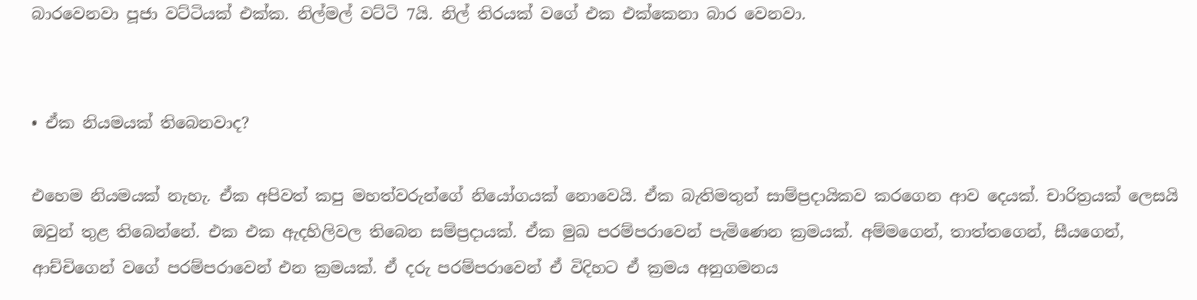බාරවෙනවා පූජා වට්ටියක් එක්ක. නිල්මල් වට්ටි 7යි. නිල් තිරයක් වගේ එක එක්කෙනා බාර වෙනවා.


• ඒක නියමයක් තිබෙනවාද?

එහෙම නියමයක් නැහැ. ඒක අපිවත් කපු මහත්වරුන්ගේ නියෝගයක් නොවෙයි. ඒක බැතිමතුන් සාම්ප්‍රද‌ායිකව කරගෙන ආව දෙයක්. චාරිත්‍රයක් ලෙසයි ඔවුන් තුළ තිබෙන්නේ. එක එක ඇදහිලිවල තිබෙන සම්ප්‍රද‌ායක්. ඒක මුඛ පරම්පරාවෙන් පැමිණෙන ක්‍රමයක්. අම්මගෙන්, තාත්තගෙන්, සීයගෙන්, ආච්චිගෙන් වගේ පරම්පරාවෙන් එන ක්‍රමයක්. ඒ දරු පරම්පරාවෙන් ඒ විදිහට ඒ ක්‍රමය අනුගමනය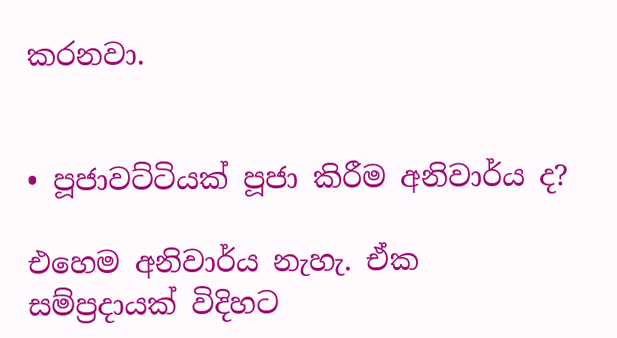කරනවා.


• පූජාවට්ටියක් පූජා කිරීම අනිවාර්ය ද?

එහෙම අනිවාර්ය නැහැ. ඒක සම්ප්‍රද‌ායක් විදිහට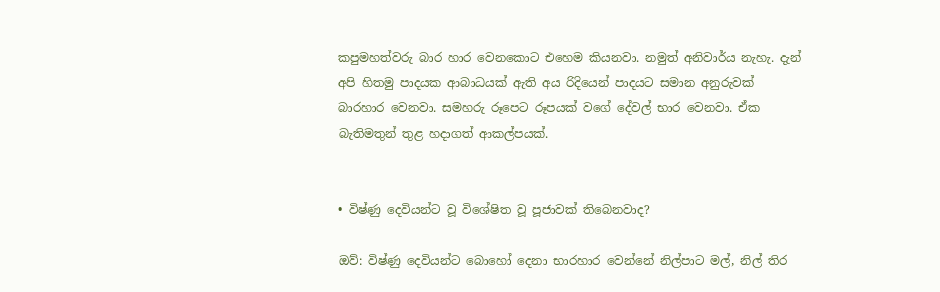කපුමහත්වරු බාර හාර වෙනකොට එහෙම කියනවා. නමුත් අනිවාර්ය නැහැ. දැන් අපි හිතමු පාදයක ආබාධයක් ඇති අය රිදියෙන් පාදයට සමාන අනුරුවක් බාරහාර වෙනවා. සමහරු රූපෙට රූපයක් වගේ දේවල් භාර වෙනවා. ඒක බැතිමතුන් තුළ හද‌ාගත් ආකල්පයක්.


• විෂ්ණු දෙවියන්ට වූ විශේෂිත වූ පූජාවක් තිබෙනවාද?

ඔව්: විෂ්ණු දෙවියන්ට බොහෝ දෙනා භාරහාර වෙන්නේ නිල්පාට මල්, නිල් තිර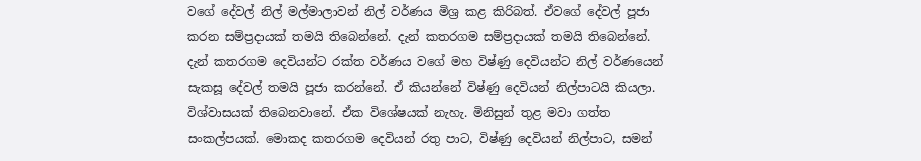වගේ දේවල් නිල් මල්මාලාවන් නිල් වර්ණය මිශ්‍ර කළ කිරිබත්. ඒවගේ දේවල් පූජා කරන සම්ප්‍රද‌ායක් තමයි තිබෙන්නේ. දැන් කතරගම සම්ප්‍රද‌ායක් තමයි තිබෙන්නේ. දැන් කතරගම දෙවියන්ට රක්ත වර්ණය වගේ මහ විෂ්ණු දෙවියන්ට නිල් වර්ණයෙන් සැකසූ දේවල් තමයි පූජා කරන්නේ. ඒ කියන්නේ විෂ්ණු දෙවියන් නිල්පාටයි කියලා. විශ්වාසයක් තිබෙනවානේ. ඒක විශේෂයක් නැහැ. මිනිසුන් තුළ මවා ගත්ත සංකල්පයක්. මොකද කතරගම දෙවියන් රතු පාට, විෂ්ණු දෙවියන් නිල්පාට, සමන්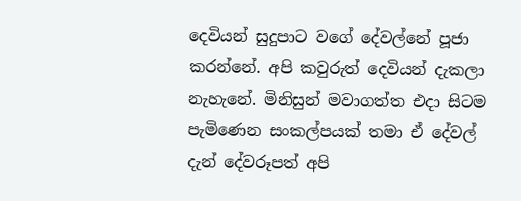දෙවියන් සුදුපාට වගේ දේවල්නේ පූජා කරන්නේ. අපි කවුරුත් දෙවියන් දැකලා නැහැනේ. මිනිසුන් මවාගත්ත එද‌ා සිටම පැමිණෙන සංකල්පයක් තමා ඒ දේවල් දැන් දේවරූපත් අපි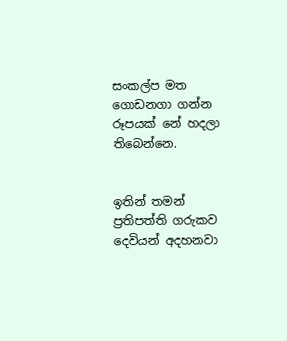සංකල්ප මත ගොඩනගා ගන්න රූපයක් නේ හදල‌ා තිබෙන්නෙ.


ඉතින් තමන් ප්‍රතිපත්ති ගරුකව දෙවියන් අදහනවා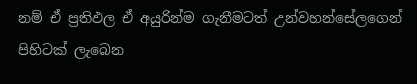නම් ඒ ප්‍රතිඵල ඒ අයුරින්ම ගැනීමටත් උන්වහන්සේලගෙන් පිහිටක් ලැබෙන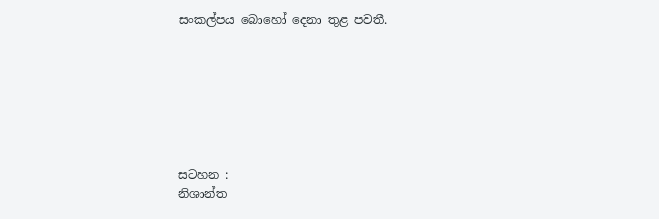සංකල්පය බොහෝ දෙනා තුළ පවතී.







සටහන :
නිශාන්ත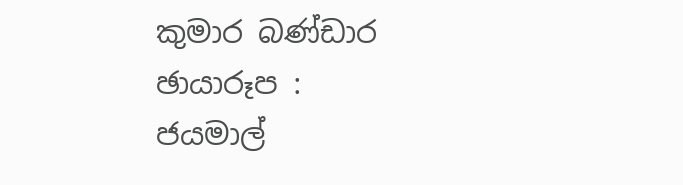කුමාර බණ්ඩාර
ඡායාරූප :
ජයමාල්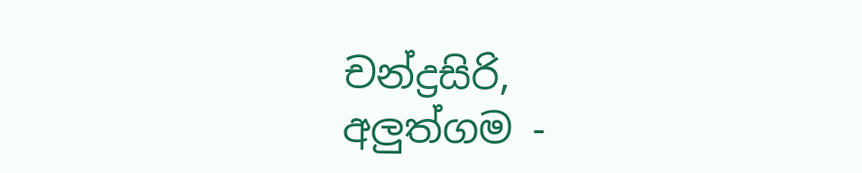චන්ද්‍රසිරි,
අලුත්ගම -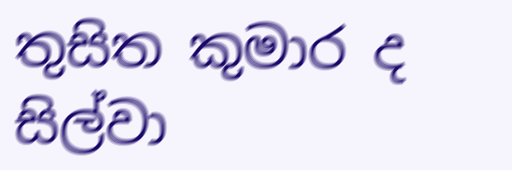තුසිත කුමාර ද සිල්වා